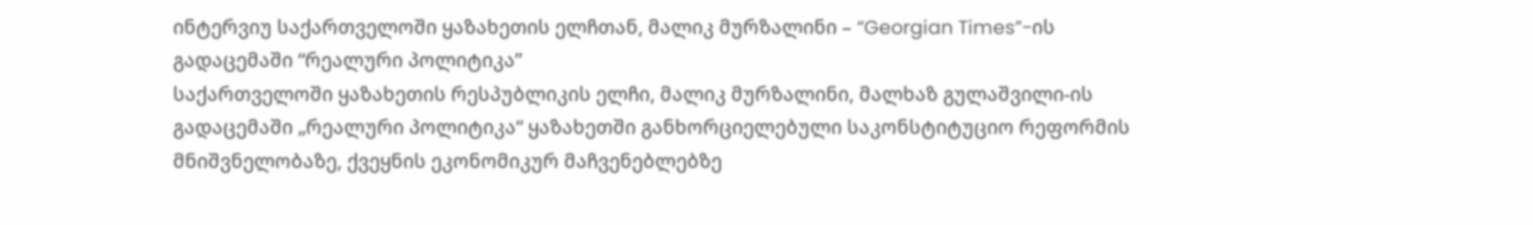ინტერვიუ საქართველოში ყაზახეთის ელჩთან, მალიკ მურზალინი – “Georgian Times”-ის გადაცემაში “რეალური პოლიტიკა”
საქართველოში ყაზახეთის რესპუბლიკის ელჩი, მალიკ მურზალინი, მალხაზ გულაშვილი-ის გადაცემაში „რეალური პოლიტიკა“ ყაზახეთში განხორციელებული საკონსტიტუციო რეფორმის მნიშვნელობაზე, ქვეყნის ეკონომიკურ მაჩვენებლებზე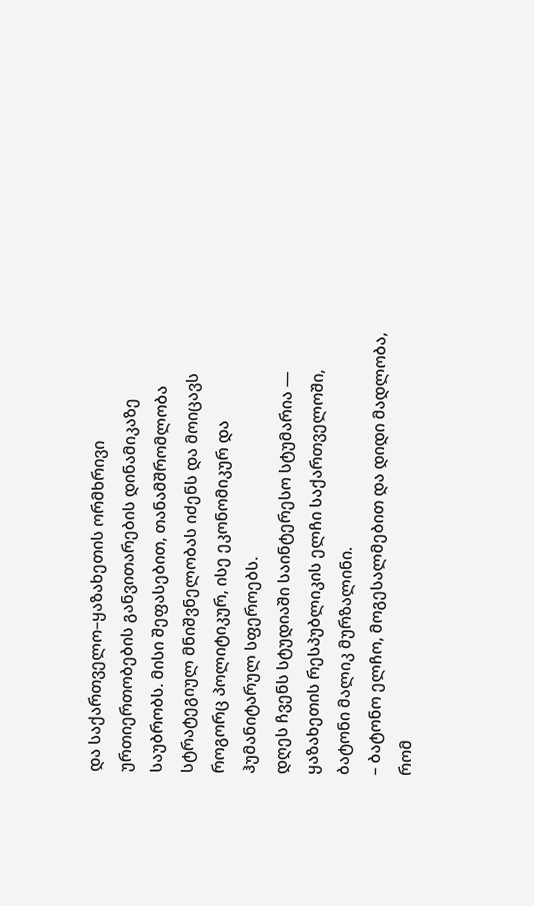და საქართველო–ყაზახეთის ორმხრივი ურთიერთობების განვითარების დინამიკაზე საუბრობს. მისი შეფასებით, თანამშრომლობა სტრატეგიულ მნიშვნელობას იძენს და მოიცავს როგორც პოლიტიკურ, ისე ეკონომიკურ და ჰუმანიტარულ სფეროებს.
დღეს ჩვენს სტუდიაში საინტერესო სტუმარია — ყაზახეთის რესპუბლიკის ელჩი საქართველოში, ბატონი მალიკ მურზალინი.
– ბატონო ელჩო, მოგესალმებით და დიდი მადლობა, რომ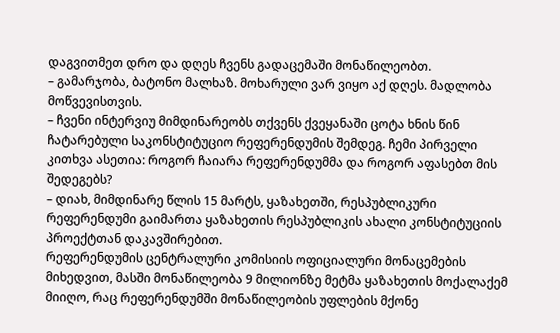დაგვითმეთ დრო და დღეს ჩვენს გადაცემაში მონაწილეობთ.
– გამარჯობა, ბატონო მალხაზ. მოხარული ვარ ვიყო აქ დღეს. მადლობა მოწვევისთვის.
– ჩვენი ინტერვიუ მიმდინარეობს თქვენს ქვეყანაში ცოტა ხნის წინ ჩატარებული საკონსტიტუციო რეფერენდუმის შემდეგ. ჩემი პირველი კითხვა ასეთია: როგორ ჩაიარა რეფერენდუმმა და როგორ აფასებთ მის შედეგებს?
– დიახ, მიმდინარე წლის 15 მარტს, ყაზახეთში, რესპუბლიკური რეფერენდუმი გაიმართა ყაზახეთის რესპუბლიკის ახალი კონსტიტუციის პროექტთან დაკავშირებით.
რეფერენდუმის ცენტრალური კომისიის ოფიციალური მონაცემების მიხედვით, მასში მონაწილეობა 9 მილიონზე მეტმა ყაზახეთის მოქალაქემ მიიღო, რაც რეფერენდუმში მონაწილეობის უფლების მქონე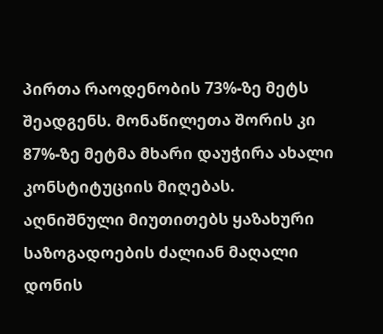პირთა რაოდენობის 73%-ზე მეტს შეადგენს. მონაწილეთა შორის კი 87%-ზე მეტმა მხარი დაუჭირა ახალი კონსტიტუციის მიღებას.
აღნიშნული მიუთითებს ყაზახური საზოგადოების ძალიან მაღალი დონის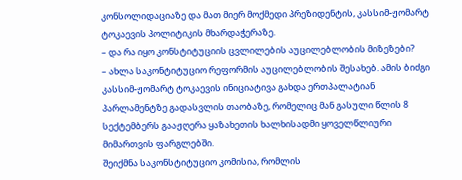კონსოლიდაციაზე და მათ მიერ მოქმედი პრეზიდენტის, კასსიმ-ჟომარტ ტოკაევის პოლიტიკის მხარდაჭერაზე.
– და რა იყო კონსტიტუციის ცვლილების აუცილებლობის მიზეზები?
– ახლა საკონტიტუციო რეფორმის აუცილებლობის შესახებ. ამის ბიძგი კასსიმ-ჟომარტ ტოკაევის ინიციატივა გახდა ერთპალატიან პარლამენტზე გადასვლის თაობაზე, რომელიც მან გასული წლის 8 სექტემბერს გააჟღერა ყაზახეთის ხალხისადმი ყოველწლიური მიმართვის ფარგლებში.
შეიქმნა საკონსტიტუციო კომისია, რომლის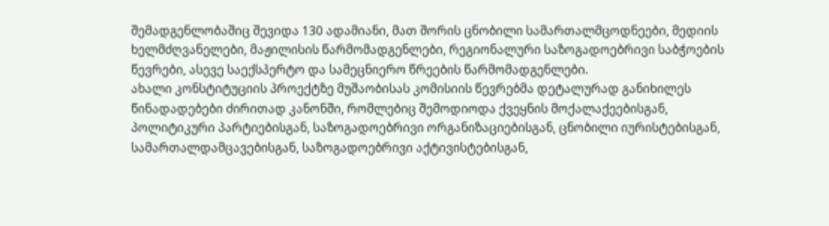შემადგენლობაშიც შევიდა 130 ადამიანი, მათ შორის ცნობილი სამართალმცოდნეები, მედიის ხელმძღვანელები, მაჟილისის წარმომადგენლები, რეგიონალური საზოგადოებრივი საბჭოების წევრები, ასევე საექსპერტო და სამეცნიერო წრეების წარმომადგენლები.
ახალი კონსტიტუციის პროექტზე მუშაობისას კომისიის წევრებმა დეტალურად განიხილეს წინადადებები ძირითად კანონში, რომლებიც შემოდიოდა ქვეყნის მოქალაქეებისგან, პოლიტიკური პარტიებისგან, საზოგადოებრივი ორგანიზაციებისგან, ცნობილი იურისტებისგან, სამართალდამცავებისგან, საზოგადოებრივი აქტივისტებისგან,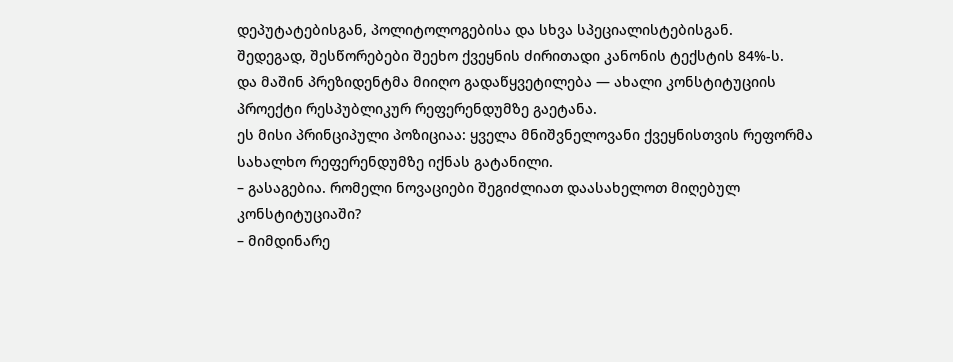დეპუტატებისგან, პოლიტოლოგებისა და სხვა სპეციალისტებისგან.
შედეგად, შესწორებები შეეხო ქვეყნის ძირითადი კანონის ტექსტის 84%-ს.
და მაშინ პრეზიდენტმა მიიღო გადაწყვეტილება — ახალი კონსტიტუციის პროექტი რესპუბლიკურ რეფერენდუმზე გაეტანა.
ეს მისი პრინციპული პოზიციაა: ყველა მნიშვნელოვანი ქვეყნისთვის რეფორმა სახალხო რეფერენდუმზე იქნას გატანილი.
– გასაგებია. რომელი ნოვაციები შეგიძლიათ დაასახელოთ მიღებულ კონსტიტუციაში?
– მიმდინარე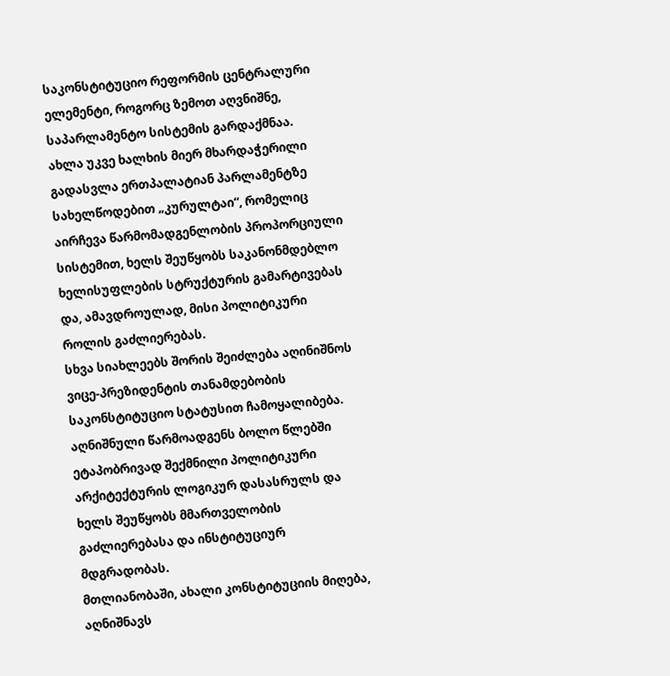საკონსტიტუციო რეფორმის ცენტრალური ელემენტი, როგორც ზემოთ აღვნიშნე, საპარლამენტო სისტემის გარდაქმნაა.
ახლა უკვე ხალხის მიერ მხარდაჭერილი გადასვლა ერთპალატიან პარლამენტზე სახელწოდებით „კურულტაი“, რომელიც აირჩევა წარმომადგენლობის პროპორციული სისტემით, ხელს შეუწყობს საკანონმდებლო ხელისუფლების სტრუქტურის გამარტივებას და, ამავდროულად, მისი პოლიტიკური როლის გაძლიერებას.
სხვა სიახლეებს შორის შეიძლება აღინიშნოს ვიცე-პრეზიდენტის თანამდებობის საკონსტიტუციო სტატუსით ჩამოყალიბება. აღნიშნული წარმოადგენს ბოლო წლებში ეტაპობრივად შექმნილი პოლიტიკური არქიტექტურის ლოგიკურ დასასრულს და ხელს შეუწყობს მმართველობის გაძლიერებასა და ინსტიტუციურ მდგრადობას.
მთლიანობაში, ახალი კონსტიტუციის მიღება, აღნიშნავს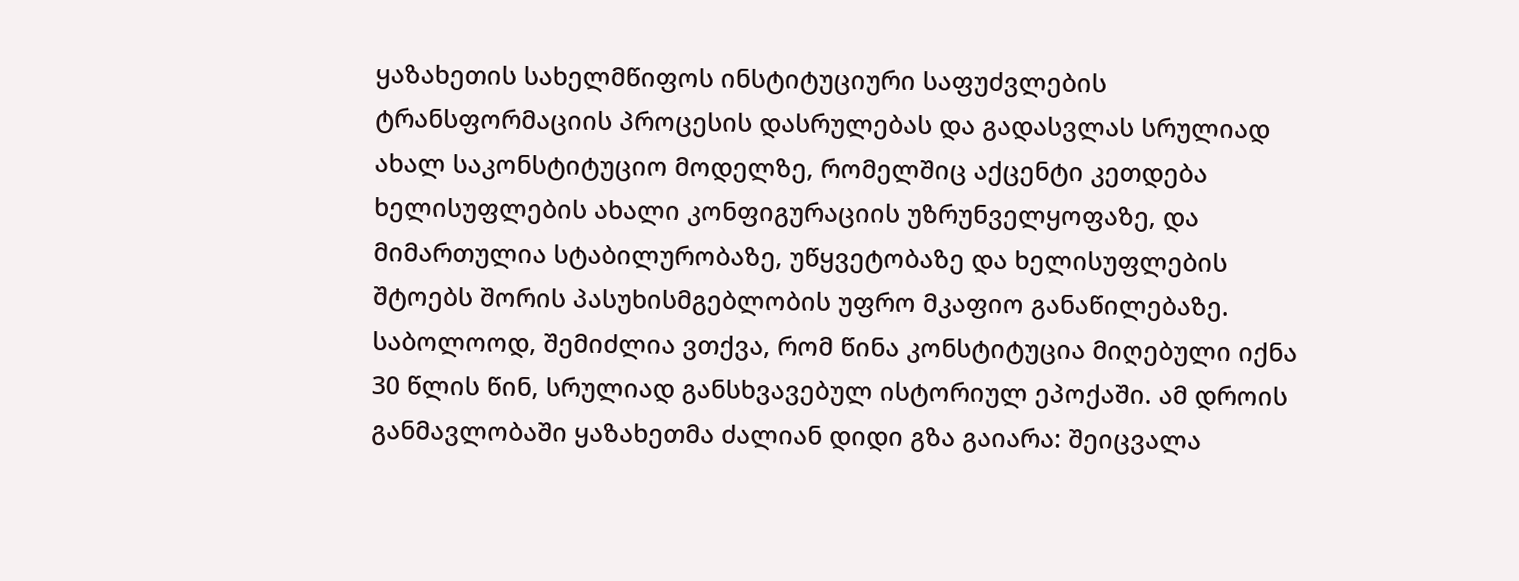ყაზახეთის სახელმწიფოს ინსტიტუციური საფუძვლების ტრანსფორმაციის პროცესის დასრულებას და გადასვლას სრულიად ახალ საკონსტიტუციო მოდელზე, რომელშიც აქცენტი კეთდება ხელისუფლების ახალი კონფიგურაციის უზრუნველყოფაზე, და მიმართულია სტაბილურობაზე, უწყვეტობაზე და ხელისუფლების შტოებს შორის პასუხისმგებლობის უფრო მკაფიო განაწილებაზე.
საბოლოოდ, შემიძლია ვთქვა, რომ წინა კონსტიტუცია მიღებული იქნა 30 წლის წინ, სრულიად განსხვავებულ ისტორიულ ეპოქაში. ამ დროის განმავლობაში ყაზახეთმა ძალიან დიდი გზა გაიარა: შეიცვალა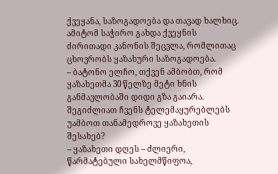ქვეყანა, საზოგადოება და თავად ხალხიც. ამიტომ საჭირო გახდა ქვეყნის ძირითადი კანონის შეცვლა, რომლითაც ცხოვრობს ყაზახური საზოგადოება.
– ბატონო ელჩო, თქვენ ამბობთ, რომ ყაზახეთმა 30 წელზე მეტი ხნის განმავლობაში დიდი გზა გაიარა. შეგიძლიათ ჩვენს ტელემაყურებლებს უამბოთ თანამედროვე ყაზახეთის შესახებ?
– ყაზახეთი დღეს – ძლიერი, წარმატებული სახელმწიფოა,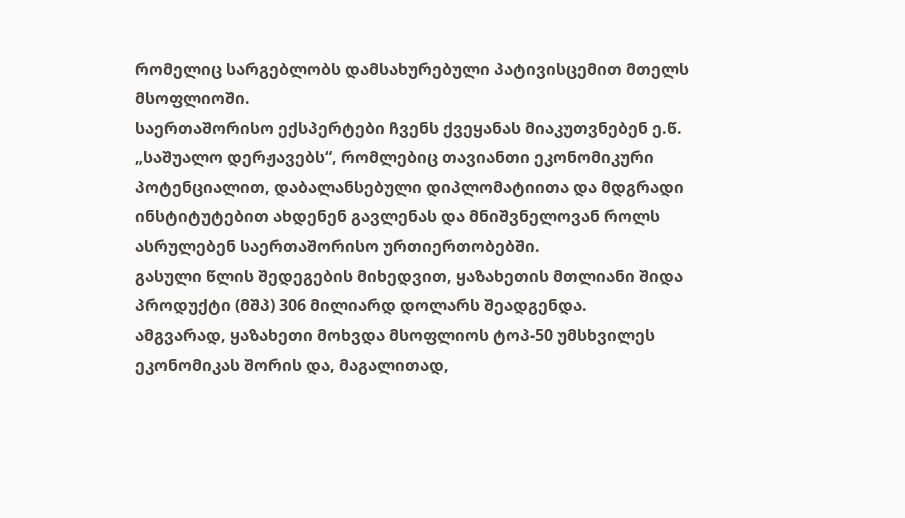რომელიც სარგებლობს დამსახურებული პატივისცემით მთელს მსოფლიოში.
საერთაშორისო ექსპერტები ჩვენს ქვეყანას მიაკუთვნებენ ე.წ. „საშუალო დერჟავებს“, რომლებიც თავიანთი ეკონომიკური პოტენციალით, დაბალანსებული დიპლომატიითა და მდგრადი ინსტიტუტებით ახდენენ გავლენას და მნიშვნელოვან როლს ასრულებენ საერთაშორისო ურთიერთობებში.
გასული წლის შედეგების მიხედვით, ყაზახეთის მთლიანი შიდა პროდუქტი (მშპ) 306 მილიარდ დოლარს შეადგენდა.
ამგვარად, ყაზახეთი მოხვდა მსოფლიოს ტოპ-50 უმსხვილეს ეკონომიკას შორის და, მაგალითად,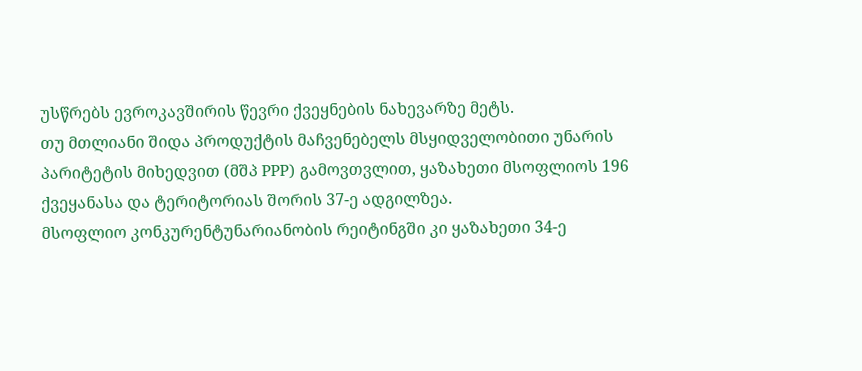უსწრებს ევროკავშირის წევრი ქვეყნების ნახევარზე მეტს.
თუ მთლიანი შიდა პროდუქტის მაჩვენებელს მსყიდველობითი უნარის პარიტეტის მიხედვით (მშპ PPP) გამოვთვლით, ყაზახეთი მსოფლიოს 196 ქვეყანასა და ტერიტორიას შორის 37-ე ადგილზეა.
მსოფლიო კონკურენტუნარიანობის რეიტინგში კი ყაზახეთი 34-ე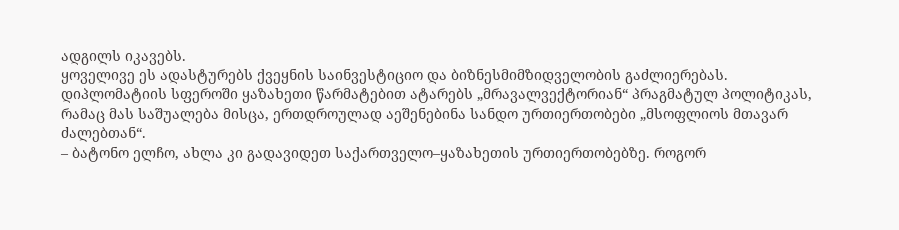ადგილს იკავებს.
ყოველივე ეს ადასტურებს ქვეყნის საინვესტიციო და ბიზნესმიმზიდველობის გაძლიერებას.
დიპლომატიის სფეროში ყაზახეთი წარმატებით ატარებს „მრავალვექტორიან“ პრაგმატულ პოლიტიკას, რამაც მას საშუალება მისცა, ერთდროულად აეშენებინა სანდო ურთიერთობები „მსოფლიოს მთავარ ძალებთან“.
– ბატონო ელჩო, ახლა კი გადავიდეთ საქართველო–ყაზახეთის ურთიერთობებზე. როგორ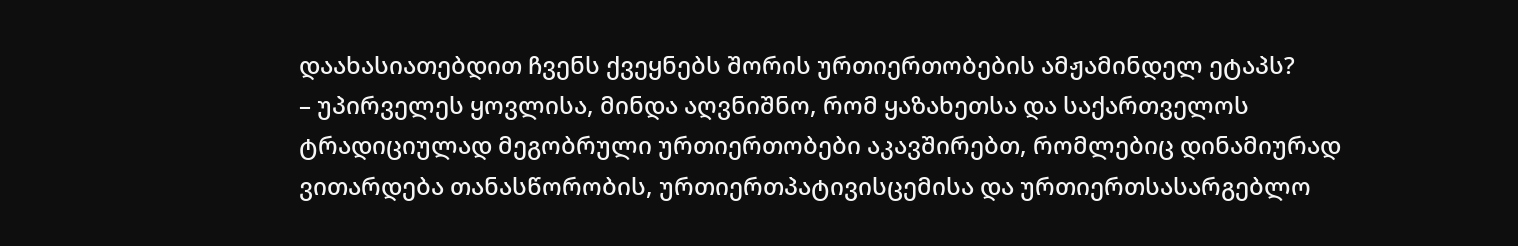დაახასიათებდით ჩვენს ქვეყნებს შორის ურთიერთობების ამჟამინდელ ეტაპს?
– უპირველეს ყოვლისა, მინდა აღვნიშნო, რომ ყაზახეთსა და საქართველოს ტრადიციულად მეგობრული ურთიერთობები აკავშირებთ, რომლებიც დინამიურად ვითარდება თანასწორობის, ურთიერთპატივისცემისა და ურთიერთსასარგებლო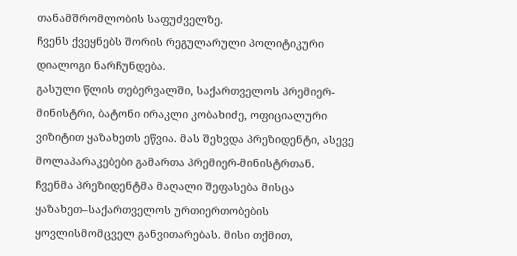თანამშრომლობის საფუძველზე.
ჩვენს ქვეყნებს შორის რეგულარული პოლიტიკური დიალოგი ნარჩუნდება.
გასული წლის თებერვალში, საქართველოს პრემიერ-მინისტრი, ბატონი ირაკლი კობახიძე, ოფიციალური ვიზიტით ყაზახეთს ეწვია. მას შეხვდა პრეზიდენტი, ასევე მოლაპარაკებები გამართა პრემიერ-მინისტრთან.
ჩვენმა პრეზიდენტმა მაღალი შეფასება მისცა ყაზახეთ–საქართველოს ურთიერთობების ყოვლისმომცველ განვითარებას. მისი თქმით,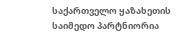საქართველო ყაზახეთის საიმედო პარტნიორია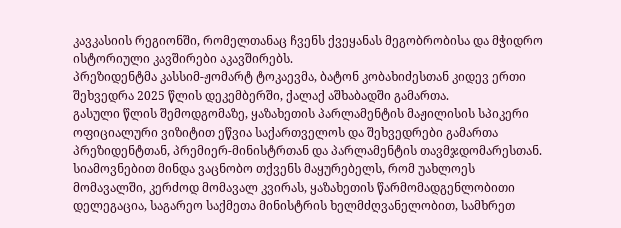კავკასიის რეგიონში, რომელთანაც ჩვენს ქვეყანას მეგობრობისა და მჭიდრო ისტორიული კავშირები აკავშირებს.
პრეზიდენტმა კასსიმ-ჟომარტ ტოკაევმა, ბატონ კობახიძესთან კიდევ ერთი შეხვედრა 2025 წლის დეკემბერში, ქალაქ აშხაბადში გამართა.
გასული წლის შემოდგომაზე, ყაზახეთის პარლამენტის მაჟილისის სპიკერი ოფიციალური ვიზიტით ეწვია საქართველოს და შეხვედრები გამართა პრეზიდენტთან, პრემიერ-მინისტრთან და პარლამენტის თავმჯდომარესთან.
სიამოვნებით მინდა ვაცნობო თქვენს მაყურებელს, რომ უახლოეს მომავალში, კერძოდ მომავალ კვირას, ყაზახეთის წარმომადგენლობითი დელეგაცია, საგარეო საქმეთა მინისტრის ხელმძღვანელობით, სამხრეთ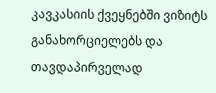კავკასიის ქვეყნებში ვიზიტს განახორციელებს და თავდაპირველად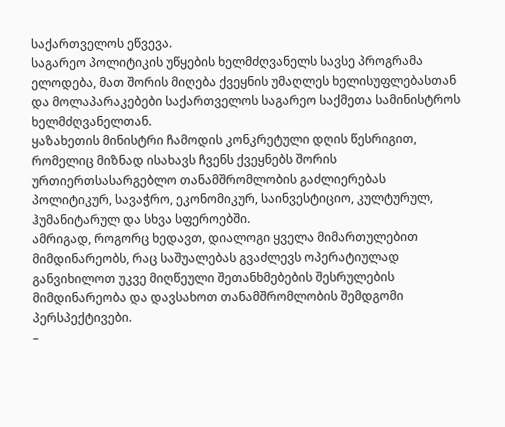საქართველოს ეწვევა.
საგარეო პოლიტიკის უწყების ხელმძღვანელს სავსე პროგრამა ელოდება, მათ შორის მიღება ქვეყნის უმაღლეს ხელისუფლებასთან და მოლაპარაკებები საქართველოს საგარეო საქმეთა სამინისტროს ხელმძღვანელთან.
ყაზახეთის მინისტრი ჩამოდის კონკრეტული დღის წესრიგით, რომელიც მიზნად ისახავს ჩვენს ქვეყნებს შორის ურთიერთსასარგებლო თანამშრომლობის გაძლიერებას პოლიტიკურ, სავაჭრო, ეკონომიკურ, საინვესტიციო, კულტურულ, ჰუმანიტარულ და სხვა სფეროებში.
ამრიგად, როგორც ხედავთ, დიალოგი ყველა მიმართულებით მიმდინარეობს, რაც საშუალებას გვაძლევს ოპერატიულად განვიხილოთ უკვე მიღწეული შეთანხმებების შესრულების მიმდინარეობა და დავსახოთ თანამშრომლობის შემდგომი პერსპექტივები.
–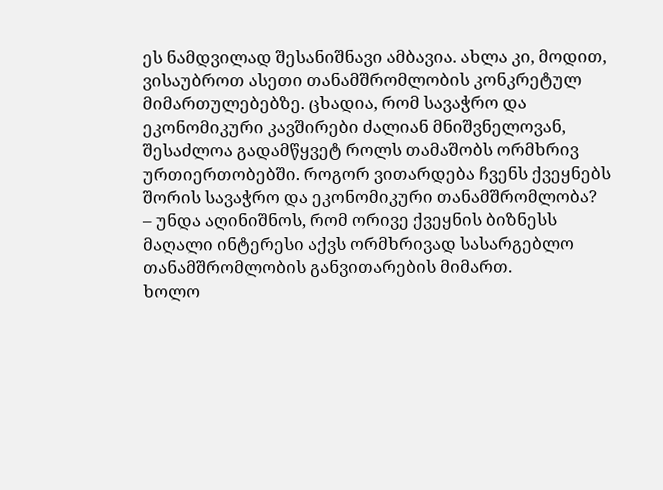ეს ნამდვილად შესანიშნავი ამბავია. ახლა კი, მოდით, ვისაუბროთ ასეთი თანამშრომლობის კონკრეტულ მიმართულებებზე. ცხადია, რომ სავაჭრო და ეკონომიკური კავშირები ძალიან მნიშვნელოვან, შესაძლოა გადამწყვეტ როლს თამაშობს ორმხრივ ურთიერთობებში. როგორ ვითარდება ჩვენს ქვეყნებს შორის სავაჭრო და ეკონომიკური თანამშრომლობა?
– უნდა აღინიშნოს, რომ ორივე ქვეყნის ბიზნესს მაღალი ინტერესი აქვს ორმხრივად სასარგებლო თანამშრომლობის განვითარების მიმართ.
ხოლო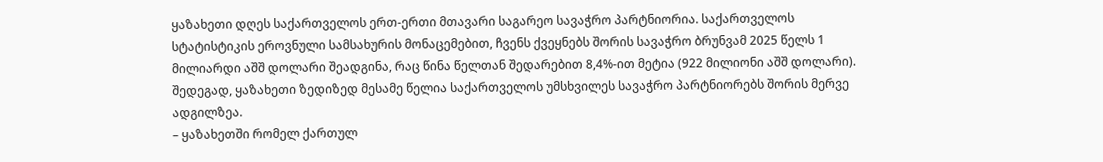ყაზახეთი დღეს საქართველოს ერთ-ერთი მთავარი საგარეო სავაჭრო პარტნიორია. საქართველოს სტატისტიკის ეროვნული სამსახურის მონაცემებით, ჩვენს ქვეყნებს შორის სავაჭრო ბრუნვამ 2025 წელს 1 მილიარდი აშშ დოლარი შეადგინა, რაც წინა წელთან შედარებით 8,4%-ით მეტია (922 მილიონი აშშ დოლარი). შედეგად, ყაზახეთი ზედიზედ მესამე წელია საქართველოს უმსხვილეს სავაჭრო პარტნიორებს შორის მერვე ადგილზეა.
– ყაზახეთში რომელ ქართულ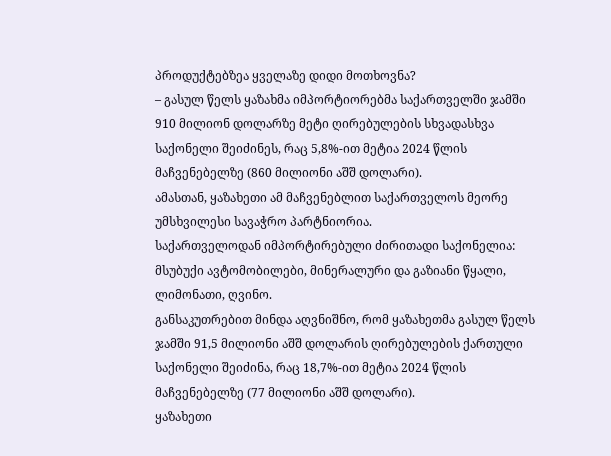პროდუქტებზეა ყველაზე დიდი მოთხოვნა?
– გასულ წელს ყაზახმა იმპორტიორებმა საქართველში ჯამში 910 მილიონ დოლარზე მეტი ღირებულების სხვადასხვა საქონელი შეიძინეს, რაც 5,8%-ით მეტია 2024 წლის მაჩვენებელზე (860 მილიონი აშშ დოლარი).
ამასთან, ყაზახეთი ამ მაჩვენებლით საქართველოს მეორე უმსხვილესი სავაჭრო პარტნიორია.
საქართველოდან იმპორტირებული ძირითადი საქონელია: მსუბუქი ავტომობილები, მინერალური და გაზიანი წყალი, ლიმონათი, ღვინო.
განსაკუთრებით მინდა აღვნიშნო, რომ ყაზახეთმა გასულ წელს ჯამში 91,5 მილიონი აშშ დოლარის ღირებულების ქართული საქონელი შეიძინა, რაც 18,7%-ით მეტია 2024 წლის მაჩვენებელზე (77 მილიონი აშშ დოლარი).
ყაზახეთი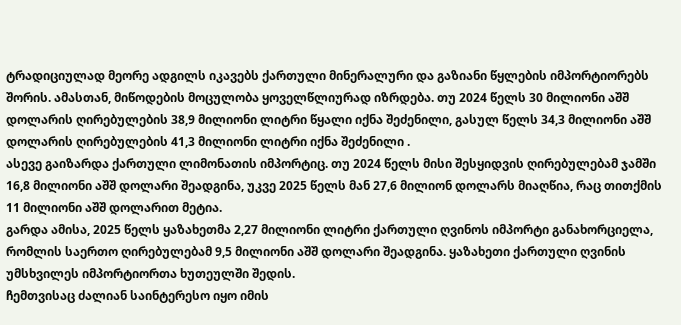ტრადიციულად მეორე ადგილს იკავებს ქართული მინერალური და გაზიანი წყლების იმპორტიორებს შორის. ამასთან, მიწოდების მოცულობა ყოველწლიურად იზრდება. თუ 2024 წელს 30 მილიონი აშშ დოლარის ღირებულების 38,9 მილიონი ლიტრი წყალი იქნა შეძენილი, გასულ წელს 34,3 მილიონი აშშ დოლარის ღირებულების 41,3 მილიონი ლიტრი იქნა შეძენილი .
ასევე გაიზარდა ქართული ლიმონათის იმპორტიც. თუ 2024 წელს მისი შესყიდვის ღირებულებამ ჯამში 16,8 მილიონი აშშ დოლარი შეადგინა, უკვე 2025 წელს მან 27,6 მილიონ დოლარს მიაღწია, რაც თითქმის 11 მილიონი აშშ დოლარით მეტია.
გარდა ამისა, 2025 წელს ყაზახეთმა 2,27 მილიონი ლიტრი ქართული ღვინოს იმპორტი განახორციელა, რომლის საერთო ღირებულებამ 9,5 მილიონი აშშ დოლარი შეადგინა. ყაზახეთი ქართული ღვინის უმსხვილეს იმპორტიორთა ხუთეულში შედის.
ჩემთვისაც ძალიან საინტერესო იყო იმის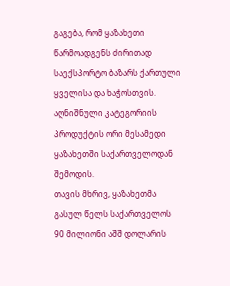გაგება, რომ ყაზახეთი წარმოადგენს ძირითად საექსპორტო ბაზარს ქართული ყველისა და ხაჭოსთვის. აღნიშნული კატეგორიის პროდუქტის ორი მესამედი ყაზახეთში საქართველოდან შემოდის.
თავის მხრივ, ყაზახეთმა გასულ წელს საქართველოს 90 მილიონი აშშ დოლარის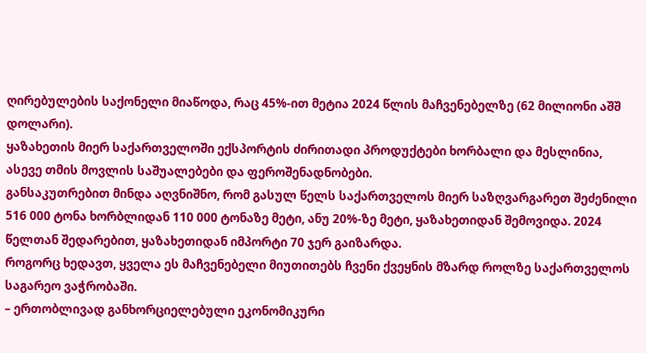ღირებულების საქონელი მიაწოდა, რაც 45%-ით მეტია 2024 წლის მაჩვენებელზე (62 მილიონი აშშ დოლარი).
ყაზახეთის მიერ საქართველოში ექსპორტის ძირითადი პროდუქტები ხორბალი და მესლინია, ასევე თმის მოვლის საშუალებები და ფეროშენადნობები.
განსაკუთრებით მინდა აღვნიშნო, რომ გასულ წელს საქართველოს მიერ საზღვარგარეთ შეძენილი 516 000 ტონა ხორბლიდან 110 000 ტონაზე მეტი, ანუ 20%-ზე მეტი, ყაზახეთიდან შემოვიდა. 2024 წელთან შედარებით, ყაზახეთიდან იმპორტი 70 ჯერ გაიზარდა.
როგორც ხედავთ, ყველა ეს მაჩვენებელი მიუთითებს ჩვენი ქვეყნის მზარდ როლზე საქართველოს საგარეო ვაჭრობაში.
– ერთობლივად განხორციელებული ეკონომიკური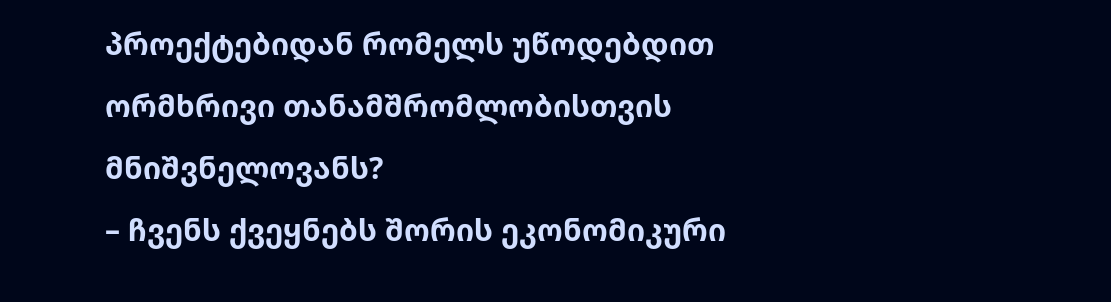პროექტებიდან რომელს უწოდებდით ორმხრივი თანამშრომლობისთვის მნიშვნელოვანს?
– ჩვენს ქვეყნებს შორის ეკონომიკური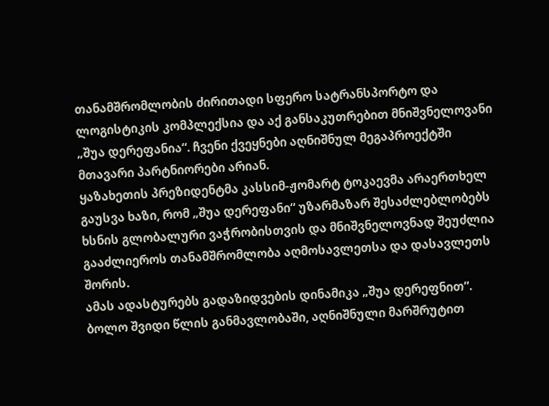თანამშრომლობის ძირითადი სფერო სატრანსპორტო და ლოგისტიკის კომპლექსია და აქ განსაკუთრებით მნიშვნელოვანი „შუა დერეფანია“. ჩვენი ქვეყნები აღნიშნულ მეგაპროექტში მთავარი პარტნიორები არიან.
ყაზახეთის პრეზიდენტმა კასსიმ-ჟომარტ ტოკაევმა არაერთხელ გაუსვა ხაზი, რომ „შუა დერეფანი“ უზარმაზარ შესაძლებლობებს ხსნის გლობალური ვაჭრობისთვის და მნიშვნელოვნად შეუძლია გააძლიეროს თანამშრომლობა აღმოსავლეთსა და დასავლეთს შორის.
ამას ადასტურებს გადაზიდვების დინამიკა „შუა დერეფნით“. ბოლო შვიდი წლის განმავლობაში, აღნიშნული მარშრუტით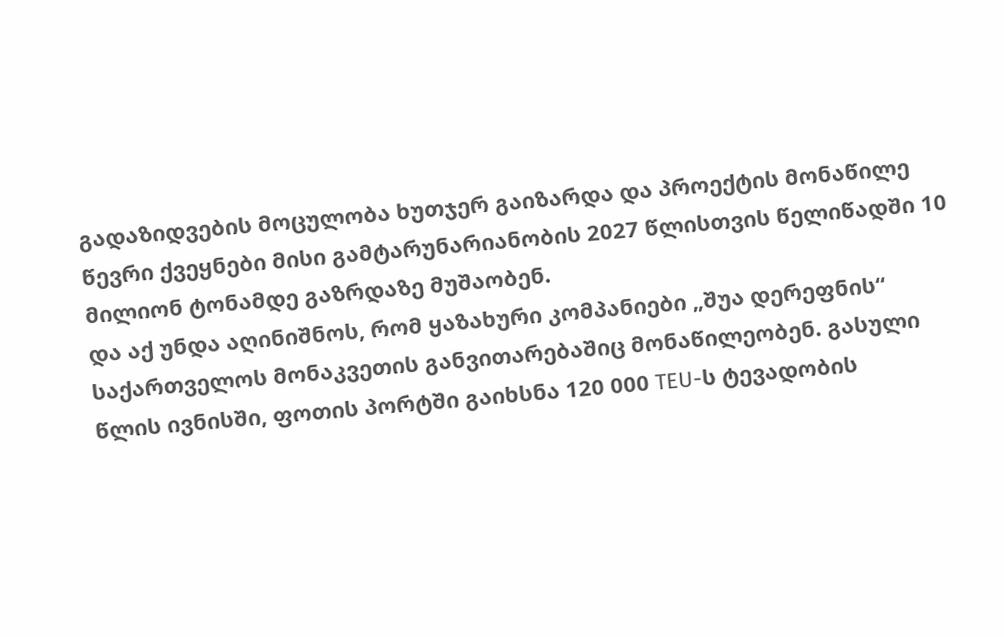გადაზიდვების მოცულობა ხუთჯერ გაიზარდა და პროექტის მონაწილე წევრი ქვეყნები მისი გამტარუნარიანობის 2027 წლისთვის წელიწადში 10 მილიონ ტონამდე გაზრდაზე მუშაობენ.
და აქ უნდა აღინიშნოს, რომ ყაზახური კომპანიები „შუა დერეფნის“ საქართველოს მონაკვეთის განვითარებაშიც მონაწილეობენ. გასული წლის ივნისში, ფოთის პორტში გაიხსნა 120 000 TEU-ს ტევადობის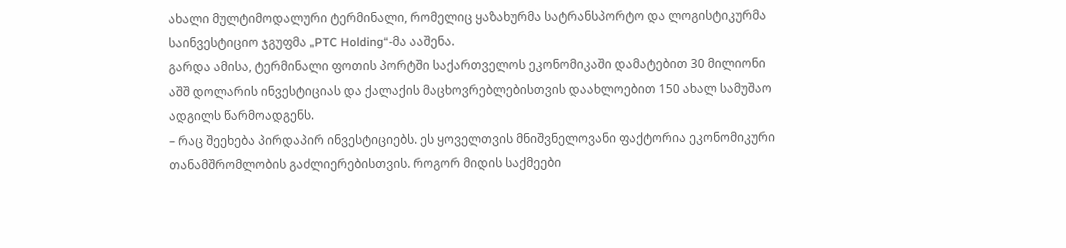ახალი მულტიმოდალური ტერმინალი, რომელიც ყაზახურმა სატრანსპორტო და ლოგისტიკურმა საინვესტიციო ჯგუფმა „PTC Holding“-მა ააშენა.
გარდა ამისა, ტერმინალი ფოთის პორტში საქართველოს ეკონომიკაში დამატებით 30 მილიონი აშშ დოლარის ინვესტიციას და ქალაქის მაცხოვრებლებისთვის დაახლოებით 150 ახალ სამუშაო ადგილს წარმოადგენს.
– რაც შეეხება პირდაპირ ინვესტიციებს. ეს ყოველთვის მნიშვნელოვანი ფაქტორია ეკონომიკური თანამშრომლობის გაძლიერებისთვის. როგორ მიდის საქმეები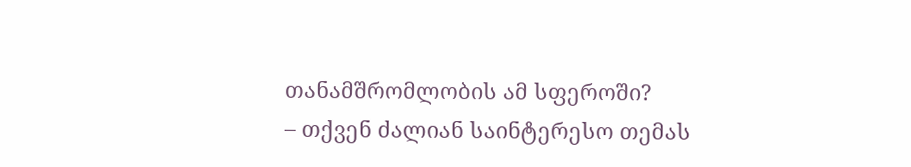თანამშრომლობის ამ სფეროში?
– თქვენ ძალიან საინტერესო თემას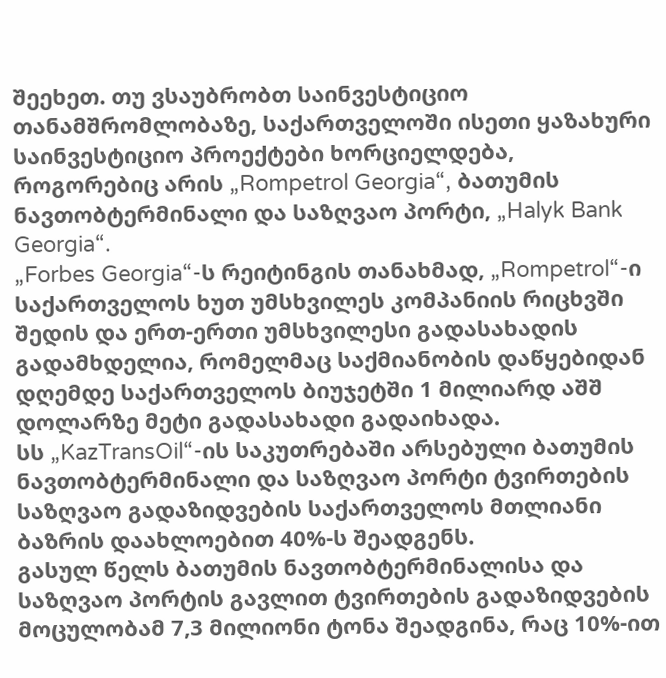შეეხეთ. თუ ვსაუბრობთ საინვესტიციო თანამშრომლობაზე, საქართველოში ისეთი ყაზახური საინვესტიციო პროექტები ხორციელდება, როგორებიც არის „Rompetrol Georgia“, ბათუმის ნავთობტერმინალი და საზღვაო პორტი, „Halyk Bank Georgia“.
„Forbes Georgia“-ს რეიტინგის თანახმად, „Rompetrol“-ი საქართველოს ხუთ უმსხვილეს კომპანიის რიცხვში შედის და ერთ-ერთი უმსხვილესი გადასახადის გადამხდელია, რომელმაც საქმიანობის დაწყებიდან დღემდე საქართველოს ბიუჯეტში 1 მილიარდ აშშ დოლარზე მეტი გადასახადი გადაიხადა.
სს „KazTransOil“-ის საკუთრებაში არსებული ბათუმის ნავთობტერმინალი და საზღვაო პორტი ტვირთების საზღვაო გადაზიდვების საქართველოს მთლიანი ბაზრის დაახლოებით 40%-ს შეადგენს.
გასულ წელს ბათუმის ნავთობტერმინალისა და საზღვაო პორტის გავლით ტვირთების გადაზიდვების მოცულობამ 7,3 მილიონი ტონა შეადგინა, რაც 10%-ით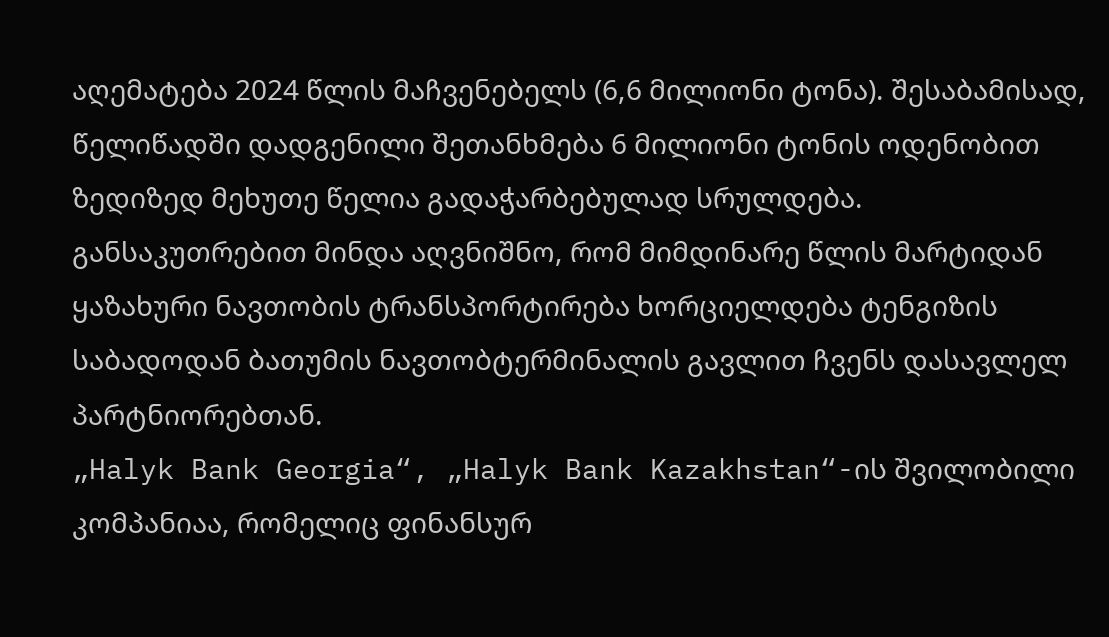აღემატება 2024 წლის მაჩვენებელს (6,6 მილიონი ტონა). შესაბამისად, წელიწადში დადგენილი შეთანხმება 6 მილიონი ტონის ოდენობით ზედიზედ მეხუთე წელია გადაჭარბებულად სრულდება.
განსაკუთრებით მინდა აღვნიშნო, რომ მიმდინარე წლის მარტიდან ყაზახური ნავთობის ტრანსპორტირება ხორციელდება ტენგიზის საბადოდან ბათუმის ნავთობტერმინალის გავლით ჩვენს დასავლელ პარტნიორებთან.
„Halyk Bank Georgia“, „Halyk Bank Kazakhstan“-ის შვილობილი კომპანიაა, რომელიც ფინანსურ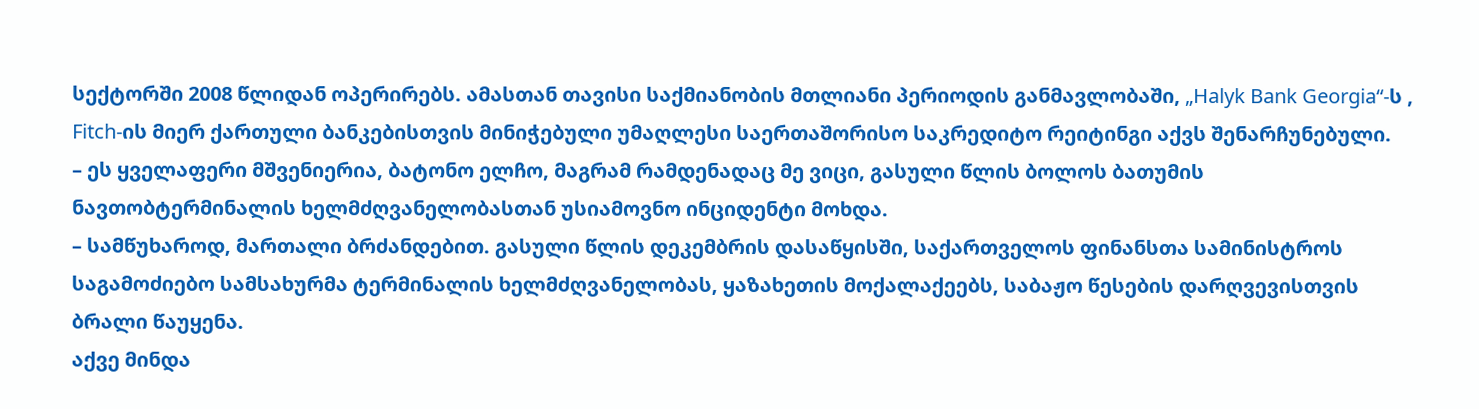სექტორში 2008 წლიდან ოპერირებს. ამასთან თავისი საქმიანობის მთლიანი პერიოდის განმავლობაში, „Halyk Bank Georgia“-ს , Fitch-ის მიერ ქართული ბანკებისთვის მინიჭებული უმაღლესი საერთაშორისო საკრედიტო რეიტინგი აქვს შენარჩუნებული.
– ეს ყველაფერი მშვენიერია, ბატონო ელჩო, მაგრამ რამდენადაც მე ვიცი, გასული წლის ბოლოს ბათუმის ნავთობტერმინალის ხელმძღვანელობასთან უსიამოვნო ინციდენტი მოხდა.
– სამწუხაროდ, მართალი ბრძანდებით. გასული წლის დეკემბრის დასაწყისში, საქართველოს ფინანსთა სამინისტროს საგამოძიებო სამსახურმა ტერმინალის ხელმძღვანელობას, ყაზახეთის მოქალაქეებს, საბაჟო წესების დარღვევისთვის ბრალი წაუყენა.
აქვე მინდა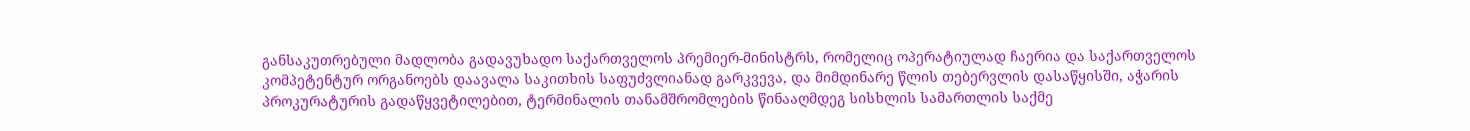განსაკუთრებული მადლობა გადავუხადო საქართველოს პრემიერ-მინისტრს, რომელიც ოპერატიულად ჩაერია და საქართველოს კომპეტენტურ ორგანოებს დაავალა საკითხის საფუძვლიანად გარკვევა, და მიმდინარე წლის თებერვლის დასაწყისში, აჭარის პროკურატურის გადაწყვეტილებით, ტერმინალის თანამშრომლების წინააღმდეგ სისხლის სამართლის საქმე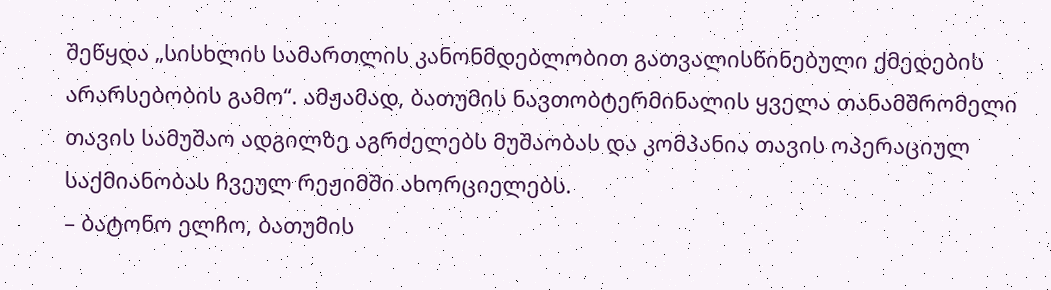შეწყდა „სისხლის სამართლის კანონმდებლობით გათვალისწინებული ქმედების არარსებობის გამო“. ამჟამად, ბათუმის ნავთობტერმინალის ყველა თანამშრომელი თავის სამუშაო ადგილზე აგრძელებს მუშაობას და კომპანია თავის ოპერაციულ საქმიანობას ჩვეულ რეჟიმში ახორციელებს.
– ბატონო ელჩო, ბათუმის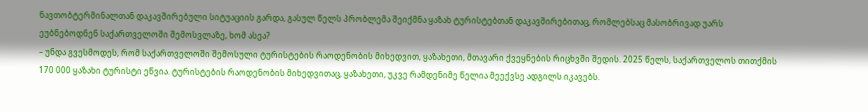ნავთობტერმინალთან დაკავშირებული სიტუაციის გარდა, გასულ წელს პრობლემა შეიქმნა ყაზახ ტურისტებთან დაკავშირებითაც, რომლებსაც მასობრივად უარს ეუბნებოდნენ საქართველოში შემოსვლაზე, ხომ ასეა?
– უნდა გვესმოდეს, რომ საქართველოში შემოსული ტურისტების რაოდენობის მიხედვით, ყაზახეთი, მთავარი ქვეყნების რიცხვში შედის. 2025 წელს, საქართველოს თითქმის 170 000 ყაზახი ტურისტი ეწვია. ტურისტების რაოდენობის მიხედვითაც, ყაზახეთი, უკვე რამდენიმე წელია მეექვსე ადგილს იკავებს.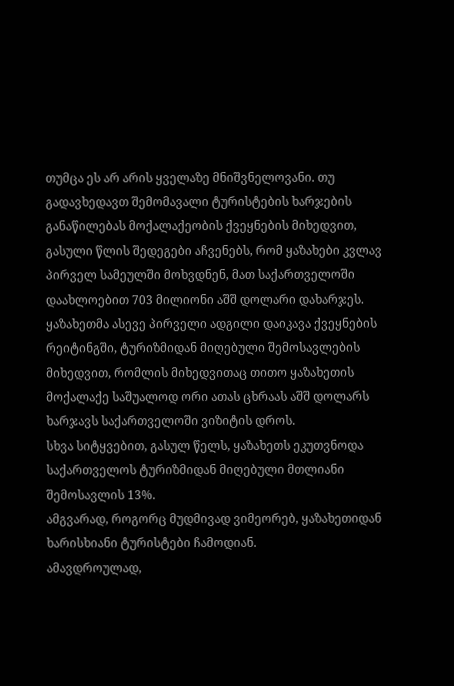თუმცა ეს არ არის ყველაზე მნიშვნელოვანი. თუ გადავხედავთ შემომავალი ტურისტების ხარჯების განაწილებას მოქალაქეობის ქვეყნების მიხედვით, გასული წლის შედეგები აჩვენებს, რომ ყაზახები კვლავ პირველ სამეულში მოხვდნენ, მათ საქართველოში დაახლოებით 703 მილიონი აშშ დოლარი დახარჯეს. ყაზახეთმა ასევე პირველი ადგილი დაიკავა ქვეყნების რეიტინგში, ტურიზმიდან მიღებული შემოსავლების მიხედვით, რომლის მიხედვითაც თითო ყაზახეთის მოქალაქე საშუალოდ ორი ათას ცხრაას აშშ დოლარს ხარჯავს საქართველოში ვიზიტის დროს.
სხვა სიტყვებით, გასულ წელს, ყაზახეთს ეკუთვნოდა საქართველოს ტურიზმიდან მიღებული მთლიანი შემოსავლის 13%.
ამგვარად, როგორც მუდმივად ვიმეორებ, ყაზახეთიდან ხარისხიანი ტურისტები ჩამოდიან.
ამავდროულად,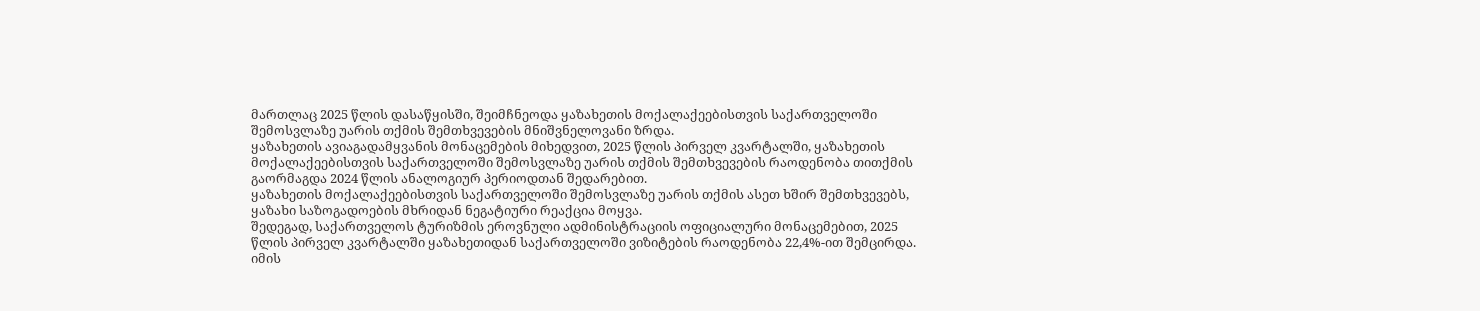მართლაც 2025 წლის დასაწყისში, შეიმჩნეოდა ყაზახეთის მოქალაქეებისთვის საქართველოში შემოსვლაზე უარის თქმის შემთხვევების მნიშვნელოვანი ზრდა.
ყაზახეთის ავიაგადამყვანის მონაცემების მიხედვით, 2025 წლის პირველ კვარტალში, ყაზახეთის მოქალაქეებისთვის საქართველოში შემოსვლაზე უარის თქმის შემთხვევების რაოდენობა თითქმის გაორმაგდა 2024 წლის ანალოგიურ პერიოდთან შედარებით.
ყაზახეთის მოქალაქეებისთვის საქართველოში შემოსვლაზე უარის თქმის ასეთ ხშირ შემთხვევებს, ყაზახი საზოგადოების მხრიდან ნეგატიური რეაქცია მოყვა.
შედეგად, საქართველოს ტურიზმის ეროვნული ადმინისტრაციის ოფიციალური მონაცემებით, 2025 წლის პირველ კვარტალში ყაზახეთიდან საქართველოში ვიზიტების რაოდენობა 22,4%-ით შემცირდა.
იმის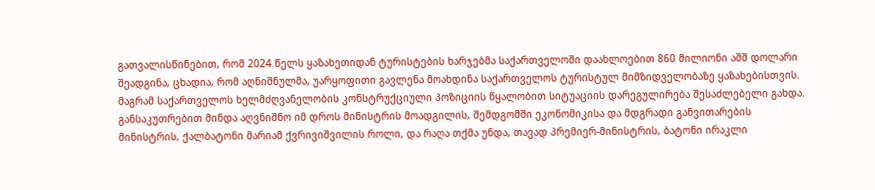გათვალისწინებით, რომ 2024 წელს ყაზახეთიდან ტურისტების ხარჯებმა საქართველოში დაახლოებით 860 მილიონი აშშ დოლარი შეადგინა, ცხადია, რომ აღნიშნულმა, უარყოფითი გავლენა მოახდინა საქართველოს ტურისტულ მიმზიდველობაზე ყაზახებისთვის.
მაგრამ საქართველოს ხელმძღვანელობის კონსტრუქციული პოზიციის წყალობით სიტუაციის დარეგულირება შესაძლებელი გახდა.
განსაკუთრებით მინდა აღვნიშნო იმ დროს მინისტრის მოადგილის, შემდგომში ეკონომიკისა და მდგრადი განვითარების მინისტრის, ქალბატონი მარიამ ქვრივიშვილის როლი, და რაღა თქმა უნდა, თავად პრემიერ-მინისტრის, ბატონი ირაკლი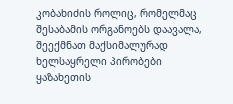კობახიძის როლიც, რომელმაც შესაბამის ორგანოებს დაავალა, შეექმნათ მაქსიმალურად ხელსაყრელი პირობები ყაზახეთის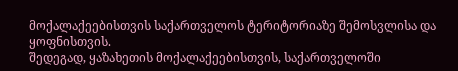მოქალაქეებისთვის საქართველოს ტერიტორიაზე შემოსვლისა და ყოფნისთვის.
შედეგად, ყაზახეთის მოქალაქეებისთვის, საქართველოში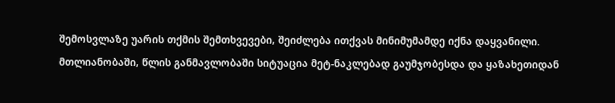შემოსვლაზე უარის თქმის შემთხვევები, შეიძლება ითქვას მინიმუმამდე იქნა დაყვანილი.
მთლიანობაში, წლის განმავლობაში სიტუაცია მეტ-ნაკლებად გაუმჯობესდა და ყაზახეთიდან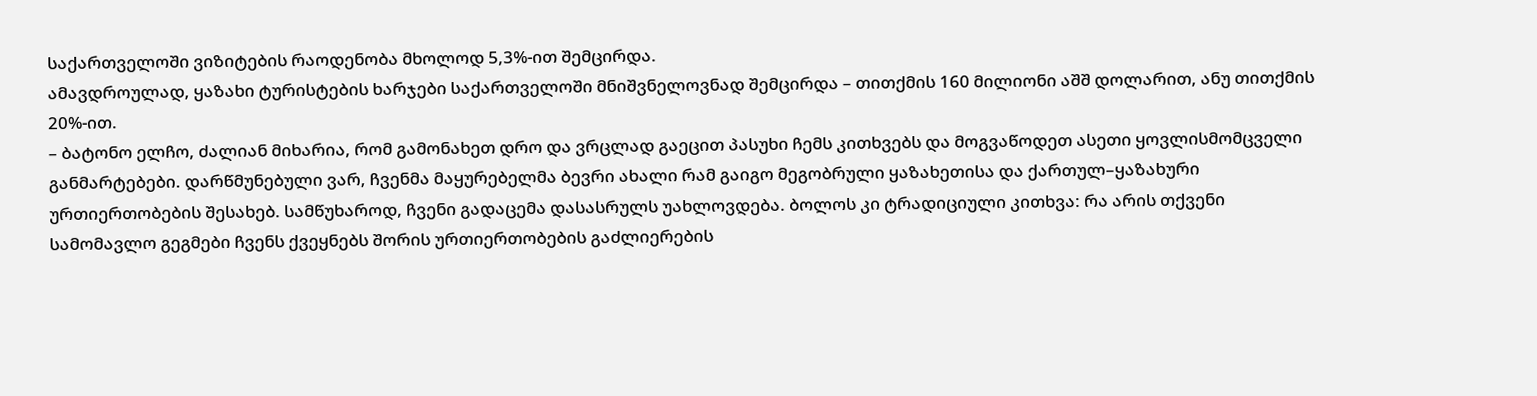საქართველოში ვიზიტების რაოდენობა მხოლოდ 5,3%-ით შემცირდა.
ამავდროულად, ყაზახი ტურისტების ხარჯები საქართველოში მნიშვნელოვნად შემცირდა – თითქმის 160 მილიონი აშშ დოლარით, ანუ თითქმის 20%-ით.
– ბატონო ელჩო, ძალიან მიხარია, რომ გამონახეთ დრო და ვრცლად გაეცით პასუხი ჩემს კითხვებს და მოგვაწოდეთ ასეთი ყოვლისმომცველი განმარტებები. დარწმუნებული ვარ, ჩვენმა მაყურებელმა ბევრი ახალი რამ გაიგო მეგობრული ყაზახეთისა და ქართულ–ყაზახური ურთიერთობების შესახებ. სამწუხაროდ, ჩვენი გადაცემა დასასრულს უახლოვდება. ბოლოს კი ტრადიციული კითხვა: რა არის თქვენი სამომავლო გეგმები ჩვენს ქვეყნებს შორის ურთიერთობების გაძლიერების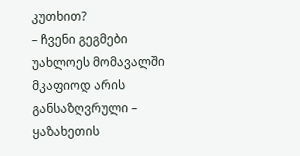კუთხით?
– ჩვენი გეგმები უახლოეს მომავალში მკაფიოდ არის განსაზღვრული – ყაზახეთის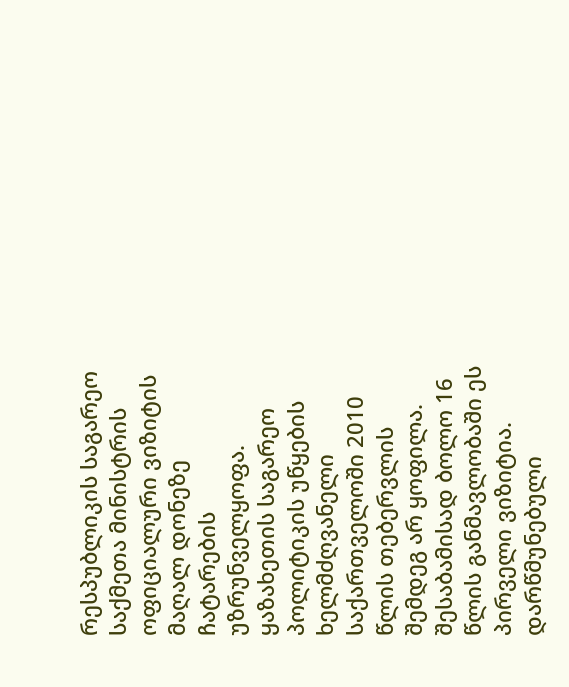რესპუბლიკის საგარეო საქმეთა მინისტრის ოფიციალური ვიზიტის მაღალ დონეზე ჩატარების უზრუნველყოფა. ყაზახეთის საგარეო პოლიტიკის უწყების ხელმძღვანელი საქართველოში 2010 წლის თებერვლის შემდეგ არ ყოფილა. შესაბამისად ბოლო 16 წლის განმავლობაში ეს პირველი ვიზიტია. დარწმუნებული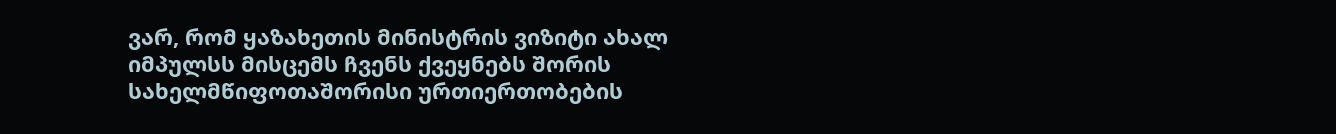ვარ, რომ ყაზახეთის მინისტრის ვიზიტი ახალ იმპულსს მისცემს ჩვენს ქვეყნებს შორის სახელმწიფოთაშორისი ურთიერთობების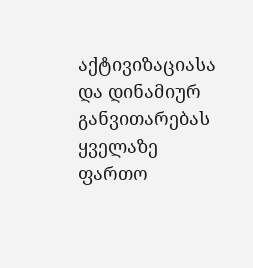აქტივიზაციასა და დინამიურ განვითარებას ყველაზე ფართო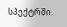სპექტრში.